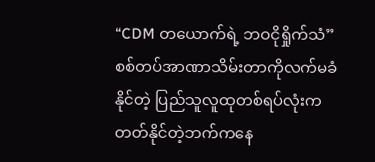“CDM တယောက်ရဲ့ ဘဝငိုရှိုက်သံ”
စစ်တပ်အာဏာသိမ်းတာကိုလက်မခံနိုင်တဲ့ ပြည်သူလူထုတစ်ရပ်လုံးက တတ်နိုင်တဲ့ဘက်ကနေ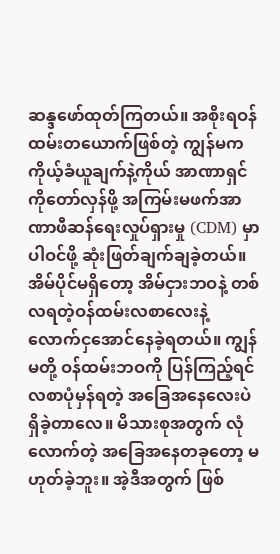ဆန္ဒဖော်ထုတ်ကြတယ်။ အစိုးရဝန်ထမ်းတယောက်ဖြစ်တဲ့ ကျွန်မက ကိုယ့်ခံယူချက်နဲ့ကိုယ် အာဏာရှင်ကိုတော်လှန်ဖို့ အကြမ်းမဖက်အာဏာဖီဆန်ရေးလှုပ်ရှားမှု (CDM) မှာ ပါဝင်ဖို့ ဆုံးဖြတ်ချက်ချခဲ့တယ်။
အိမ်ပိုင်မရှိတော့ အိမ်ငှားဘဝနဲ့ တစ်လရတဲ့ဝန်ထမ်းလစာလေးနဲ့ လောက်ငှအောင်နေခဲ့ရတယ်။ ကျွန်မတို့ ဝန်ထမ်းဘဝကို ပြန်ကြည့်ရင် လစာပုံမှန်ရတဲ့ အခြေအနေလေးပဲရှိခဲ့တာလေ။ မိသားစုအတွက် လုံလောက်တဲ့ အခြေအနေတခုတော့ မဟုတ်ခဲ့ဘူး။ အဲ့ဒီအတွက် ဖြစ်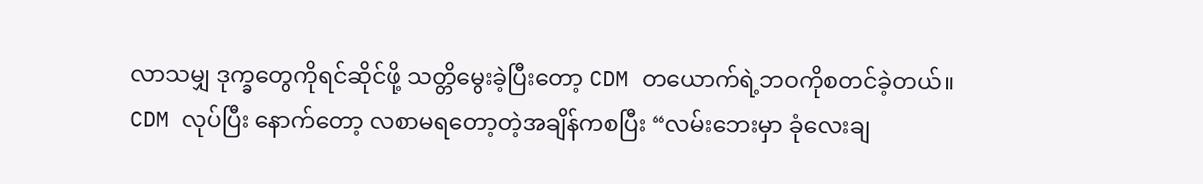လာသမျှ ဒုက္ခတွေကိုရင်ဆိုင်ဖို့ သတ္တိမွေးခဲ့ပြီးတော့ CDM တယောက်ရဲ့ဘဝကိုစတင်ခဲ့တယ်။
CDM လုပ်ပြီး နောက်တော့ လစာမရတော့တဲ့အချိန်ကစပြီး “လမ်းဘေးမှာ ခုံလေးချ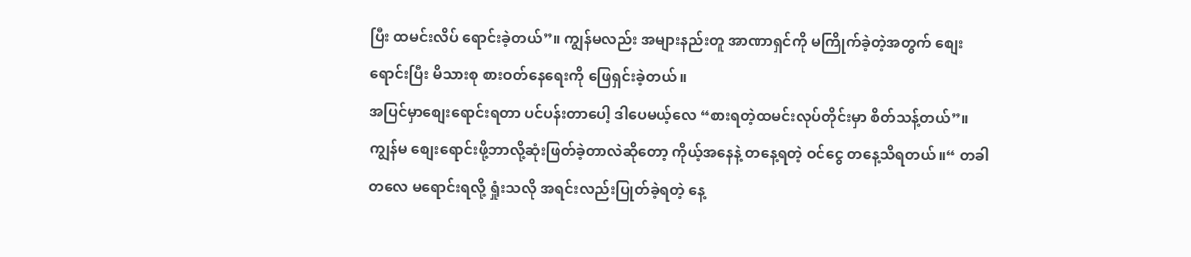ပြီး ထမင်းလိပ် ရောင်းခဲ့တယ်”။ ကျွန်မလည်း အများနည်းတူ အာဏာရှင်ကို မကြိုက်ခဲ့တဲ့အတွက် စျေးရောင်းပြီး မိသားစု စားဝတ်နေရေးကို ဖြေရှင်းခဲ့တယ်။
အပြင်မှာစျေးရောင်းရတာ ပင်ပန်းတာပေါ့ ဒါပေမယ့်လေ “စားရတဲ့ထမင်းလုပ်တိုင်းမှာ စိတ်သန့်တယ်”။ ကျွန်မ စျေးရောင်းဖို့ဘာလို့ဆုံးဖြတ်ခဲ့တာလဲဆိုတော့ ကိုယ့်အနေနဲ့ တနေ့ရတဲ့ ဝင်ငွေ တနေ့သိရတယ်။“ တခါတလေ မရောင်းရလို့ ရှုံးသလို အရင်းလည်းပြုတ်ခဲ့ရတဲ့ နေ့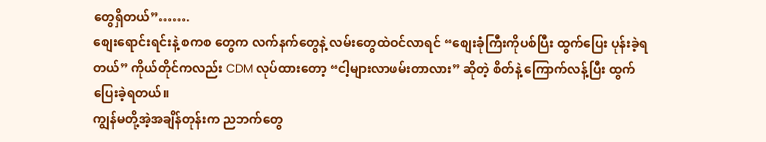တွေရှိတယ်”…….
စျေးရောင်းရင်းနဲ့ စကစ တွေက လက်နက်တွေနဲ့ လမ်းတွေထဲဝင်လာရင် “စျေးခုံကြီးကိုပစ်ပြီး ထွက်ပြေး ပုန်းခဲ့ရတယ်” ကိုယ်တိုင်ကလည်း CDM လုပ်ထားတော့ “ငါ့များလာဖမ်းတာလား” ဆိုတဲ့ စိတ်နဲ့ ကြောက်လန့်ပြီး ထွက်ပြေးခဲ့ရတယ်။
ကျွန်မတို့အဲ့အချိန်တုန်းက ညဘက်တွေ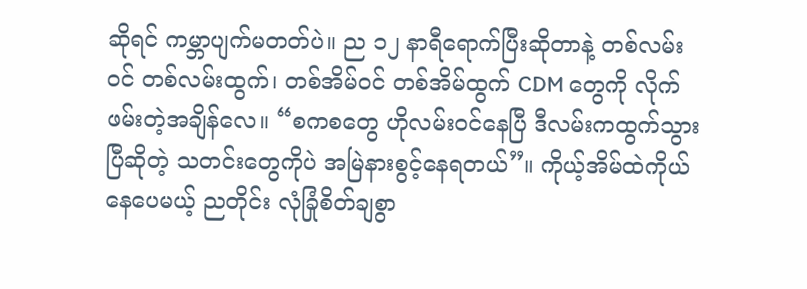ဆိုရင် ကမ္ဘာပျက်မတတ်ပဲ။ ည ၁၂ နာရီရောက်ပြီးဆိုတာနဲ့ တစ်လမ်းဝင် တစ်လမ်းထွက်၊ တစ်အိမ်ဝင် တစ်အိမ်ထွက် CDM တွေကို လိုက်ဖမ်းတဲ့အချိန်လေ။ “စကစတွေ ဟိုလမ်းဝင်နေပြီ ဒီလမ်းကထွက်သွားပြီဆိုတဲ့ သတင်းတွေကိုပဲ အမြဲနားစွင့်နေရတယ်”။ ကိုယ့်အိမ်ထဲကိုယ်နေပေမယ့် ညတိုင်း လုံခြုံစိတ်ချစွာ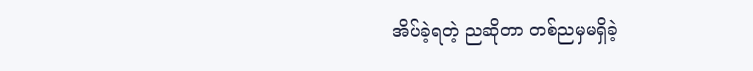အိပ်ခဲ့ရတဲ့ ညဆိုတာ တစ်ညမှမရှိခဲ့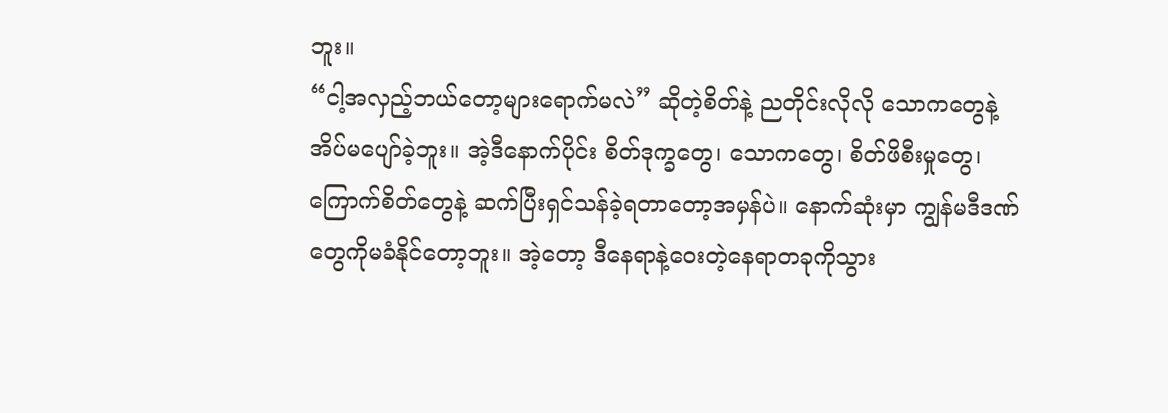ဘူး။
“ငါ့အလှည့်ဘယ်တော့များရောက်မလဲ” ဆိုတဲ့စိတ်နဲ့ ညတိုင်းလိုလို သောကတွေနဲ့ အိပ်မပျော်ခဲ့ဘူး။ အဲ့ဒီနောက်ပိုင်း စိတ်ဒုက္ခတွေ၊ သောကတွေ၊ စိတ်ဖိစီးမှုတွေ၊ ကြောက်စိတ်တွေနဲ့ ဆက်ပြီးရှင်သန်ခဲ့ရတာတော့အမှန်ပဲ။ နောက်ဆုံးမှာ ကျွန်မဒီဒဏ်တွေကိုမခံနိုင်တော့ဘူး။ အဲ့တော့ ဒီနေရာနဲ့ဝေးတဲ့နေရာတခုကိုသွား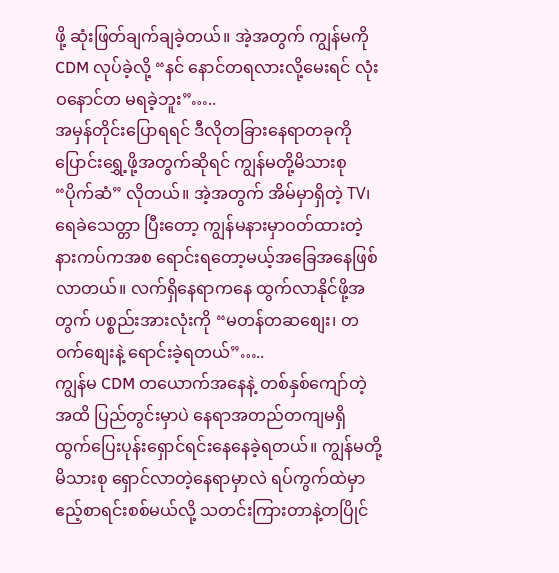ဖို့ ဆုံးဖြတ်ချက်ချခဲ့တယ်။ အဲ့အတွက် ကျွန်မကို CDM လုပ်ခဲ့လို့ “နင် နောင်တရလားလို့မေးရင် လုံးဝနောင်တ မရခဲ့ဘူး”…..
အမှန်တိုင်းပြောရရင် ဒီလိုတခြားနေရာတခုကိုပြောင်းရွှေ့ဖို့အတွက်ဆိုရင် ကျွန်မတို့မိသားစု “ပိုက်ဆံ” လိုတယ်။ အဲ့အတွက် အိမ်မှာရှိတဲ့ TV၊ ရေခဲသေတ္တာ ပြီးတော့ ကျွန်မနားမှာဝတ်ထားတဲ့ နားကပ်ကအစ ရောင်းရတော့မယ့်အခြေအနေဖြစ်လာတယ်။ လက်ရှိနေရာကနေ ထွက်လာနိုင်ဖို့အတွက် ပစ္စည်းအားလုံးကို “မတန်တဆစျေး၊ တဝက်စျေးနဲ့ ရောင်းခဲ့ရတယ်”…..
ကျွန်မ CDM တယောက်အနေနဲ့ တစ်နှစ်ကျော်တဲ့အထိ ပြည်တွင်းမှာပဲ နေရာအတည်တကျမရှိ ထွက်ပြေးပုန်းရှောင်ရင်းနေနေခဲ့ရတယ်။ ကျွန်မတို့မိသားစု ရှောင်လာတဲ့နေရာမှာလဲ ရပ်ကွက်ထဲမှာ ဧည့်စာရင်းစစ်မယ်လို့ သတင်းကြားတာနဲ့တပြိုင်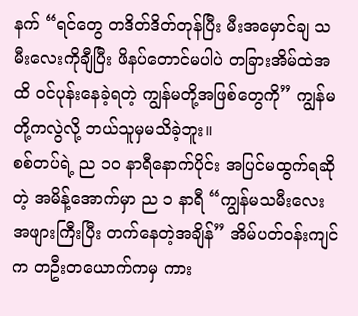နက် “ရင်တွေ တဒိတ်ဒိတ်တုန်ပြီး မီးအမှောင်ချ သမီးလေးကိုချီပြီး ဖိနပ်တောင်မပါပဲ တခြားအိမ်ထဲအထိ ဝင်ပုန်းနေခဲ့ရတဲ့ ကျွန်မတို့အဖြစ်တွေကို” ကျွန်မတို့ကလွဲလို့ ဘယ်သူမှမသိခဲ့ဘူး။
စစ်တပ်ရဲ့ ည ၁၀ နာရီနောက်ပိုင်း အပြင်မထွက်ရဆိုတဲ့ အမိန့်အောက်မှာ ည ၁ နာရီ “ကျွန်မသမီးလေး အဖျားကြီးပြီး တက်နေတဲ့အချိန်” အိမ်ပတ်ဝန်းကျင်က တဦးတယောက်ကမှ ကား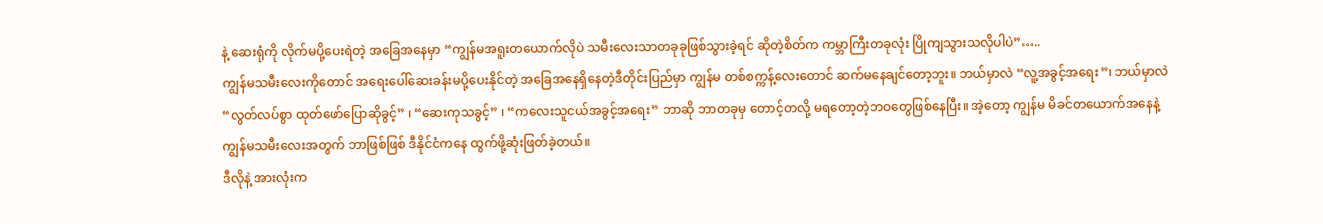နဲ့ ဆေးရုံကို လိုက်မပို့ပေးရဲတဲ့ အခြေအနေမှာ “ကျွန်မအရူးတယောက်လိုပဲ သမီးလေးသာတခုခုဖြစ်သွားခဲ့ရင် ဆိုတဲ့စိတ်က ကမ္ဘာကြီးတခုလုံး ပြိုကျသွားသလိုပါပဲ”…..
ကျွန်မသမီးလေးကိုတောင် အရေးပေါ်ဆေးခန်းမပို့ပေးနိုင်တဲ့ အခြေအနေရှိနေတဲ့ဒီတိုင်းပြည်မှာ ကျွန်မ တစ်စက္ကန့်လေးတောင် ဆက်မနေချင်တော့ဘူး။ ဘယ်မှာလဲ “လူ့အခွင့်အရေး”၊ ဘယ်မှာလဲ “လွတ်လပ်စွာ ထုတ်ဖော်ပြောဆိုခွင့်” ၊ “ဆေးကုသခွင့်” ၊ “ကလေးသူငယ်အခွင့်အရေး” ဘာဆို ဘာတခုမှ တောင့်တလို့ မရတော့တဲ့ဘဝတွေဖြစ်နေပြီး။ အဲ့တော့ ကျွန်မ မိခင်တယောက်အနေနဲ့ ကျွန်မသမီးလေးအတွက် ဘာဖြစ်ဖြစ် ဒီနိုင်ငံကနေ ထွက်ဖို့ဆုံးဖြတ်ခဲ့တယ်။
ဒီလိုနဲ့ အားလုံးက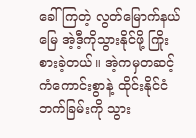ခေါ်ကြတဲ့ လွတ်မြောက်နယ်မြေ အဲ့ဒီ့ကိုသွားနိုင်ဖို့ ကြိုးစားခဲ့တယ်။ အဲ့ကမှတဆင့် ကံကောင်းစွာနဲ့ ထိုင်းနိုင်ငံဘက်ခြမ်းကို သွား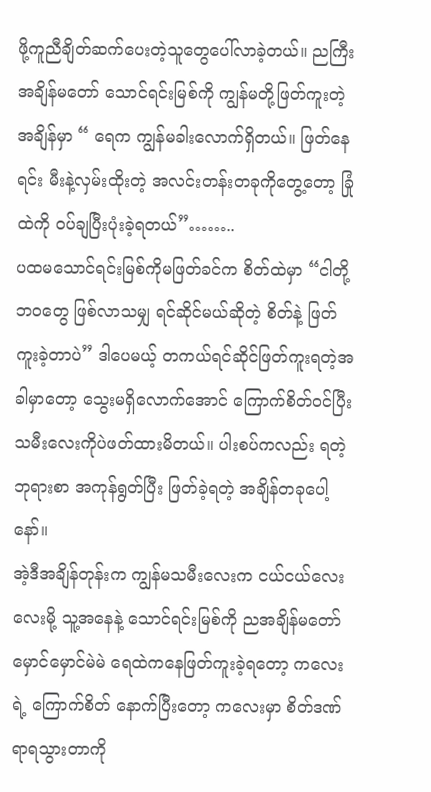ဖို့ကူညီချိတ်ဆက်ပေးတဲ့သူတွေပေါ်လာခဲ့တယ်။ ညကြီးအချိန်မတော် သောင်ရင်းမြစ်ကို ကျွန်မတို့ဖြတ်ကူးတဲ့အချိန်မှာ “ ရေက ကျွန်မခါးလောက်ရှိတယ်။ ဖြတ်နေရင်း မီးနဲ့လှမ်းထိုးတဲ့ အလင်းတန်းတခုကိုတွေ့တော့ ခြုံထဲကို ဝပ်ချပြီးပုံးခဲ့ရတယ်”……..
ပထမသောင်ရင်းမြစ်ကိုမဖြတ်ခင်က စိတ်ထဲမှာ “ငါတို့ဘဝတွေ ဖြစ်လာသမျှ ရင်ဆိုင်မယ်ဆိုတဲ့ စိတ်နဲ့ ဖြတ်ကူးခဲ့တာပဲ” ဒါပေမယ့် တကယ်ရင်ဆိုင်ဖြတ်ကူးရတဲ့အခါမှာတော့ သွေးမရှိလောက်အောင် ကြောက်စိတ်ဝင်ပြီး သမီးလေးကိုပဲဖတ်ထားမိတယ်။ ပါးစပ်ကလည်း ရတဲ့ဘုရားစာ အကုန်ရွတ်ပြီး ဖြတ်ခဲ့ရတဲ့ အချိန်တခုပေါ့နော်။
အဲ့ဒီအချိန်တုန်းက ကျွန်မသမီးလေးက ငယ်ငယ်လေးလေးမို့ သူ့အနေနဲ့ သောင်ရင်းမြစ်ကို ညအချိန်မတော် မှောင်မှောင်မဲမဲ ရေထဲကနေဖြတ်ကူးခဲ့ရတော့ ကလေးရဲ့ ကြောက်စိတ် နောက်ပြီးတော့ ကလေးမှာ စိတ်ဒဏ်ရာရသွားတာကို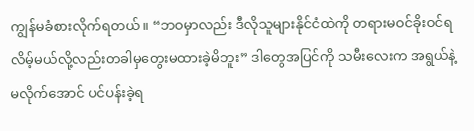ကျွန်မခံစားလိုက်ရတယ်။ “ဘဝမှာလည်း ဒီလိုသူများနိုင်ငံထဲကို တရားမဝင်ခိုးဝင်ရလိမ့်မယ်လို့လည်းတခါမှတွေးမထားခဲ့မိဘူး” ဒါတွေအပြင်ကို သမီးလေးက အရွယ်နဲ့မလိုက်အောင် ပင်ပန်းခဲ့ရ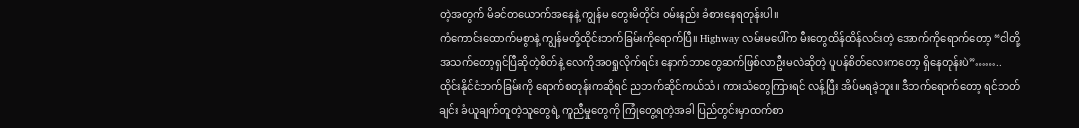တဲ့အတွက် မိခင်တယောက်အနေနဲ့ ကျွန်မ တွေးမိတိုင်း ဝမ်းနည်း ခံစားနေရတုန်းပါ။
ကံကောင်းထောက်မစွာနဲ့ ကျွန်မတို့ထိုင်းဘက်ခြမ်းကိုရောက်ပြီ။ Highway လမ်းမပေါ်က မီးတွေထိန်ထိန်လင်းတဲ့ အောက်ကိုရောက်တော့ “ငါတို့ အသက်တော့ရှင်ပြီဆိုတဲ့စိတ်နဲ့ လေကိုအဝရှုလိုက်ရင်း နောက်ဘာတွေဆက်ဖြစ်လာဦးမလဲဆိုတဲ့ ပူပန်စိတ်လေးကတော့ ရှိနေတုန်းပဲ”……..
ထိုင်းနိုင်ငံဘက်ခြမ်းကို ရောက်စတုန်းကဆိုရင် ညဘက်ဆိုင်ကယ်သံ၊ ကားသံတွေကြားရင် လန့်ပြီး အိပ်မရခဲ့ဘူး။ ဒီဘက်ရောက်တော့ ရင်ဘတ်ချင်း ခံယူချက်တူတဲ့သူတွေရဲ့ ကူညီမှုတွေကို ကြုံတွေ့ရတဲ့အခါ ပြည်တွင်းမှာထက်စာ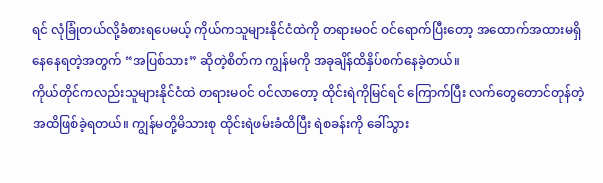ရင် လုံခြုံတယ်လို့ခံစားရပေမယ့် ကိုယ်ကသူများနိုင်ငံထဲကို တရားမဝင် ဝင်ရောက်ပြီးတော့ အထောက်အထားမရှိနေနေရတဲ့အတွက် “အပြစ်သား” ဆိုတဲ့စိတ်က ကျွန်မကို အခုချိန်ထိနှိပ်စက်နေခဲ့တယ်။
ကိုယ်တိုင်ကလည်းသူများနိုင်ငံထဲ တရားမဝင် ဝင်လာတော့ ထိုင်းရဲကိုမြင်ရင် ကြောက်ပြီး လက်တွေတောင်တုန်တဲ့အထိဖြစ်ခဲ့ရတယ်။ ကျွန်မတို့မိသားစု ထိုင်းရဲဖမ်းခံထိပြီး ရဲစခန်းကို ခေါ်သွား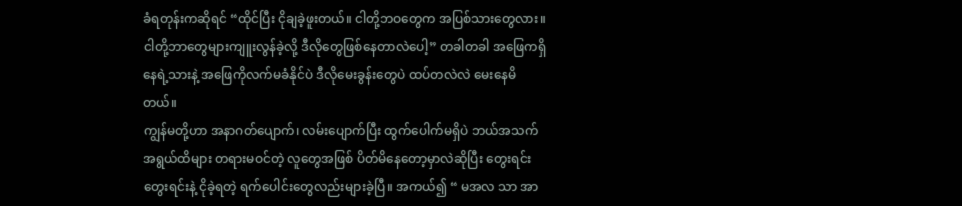ခံရတုန်းကဆိုရင် “ထိုင်ပြီး ငိုချခဲ့ဖူးတယ်။ ငါတို့ဘဝတွေက အပြစ်သားတွေလား။ ငါတို့ဘာတွေများကျူးလွန်ခဲ့လို့ ဒီလိုတွေဖြစ်နေတာလဲပေါ့” တခါတခါ အဖြေကရှိနေရဲ့သားနဲ့ အဖြေကိုလက်မခံနိုင်ပဲ ဒီလိုမေးခွန်းတွေပဲ ထပ်တလဲလဲ မေးနေမိတယ်။
ကျွန်မတို့ဟာ အနာဂတ်ပျောက်၊ လမ်းပျောက်ပြီး ထွက်ပေါက်မရှိပဲ ဘယ်အသက်အရွယ်ထိများ တရားမဝင်တဲ့ လူတွေအဖြစ် ပိတ်မိနေတော့မှာလဲဆိုပြီး တွေးရင်းတွေးရင်းနဲ့ ငိုခဲ့ရတဲ့ ရက်ပေါင်းတွေလည်းများခဲ့ပြီ။ အကယ်၍ “ မအလ သာ အာ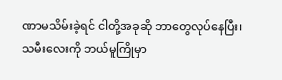ဏာမသိမ်းခဲ့ရင် ငါတို့အခုဆို ဘာတွေလုပ်နေပြီး၊ သမီးလေးကို ဘယ်မူကြိုမှာ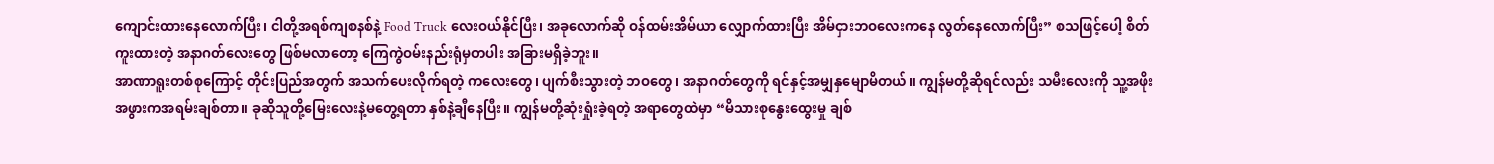ကျောင်းထားနေလောက်ပြီး၊ ငါတို့အရစ်ကျစနစ်နဲ့ Food Truck လေးဝယ်နိုင်ပြီး၊ အခုလောက်ဆို ဝန်ထမ်းအိမ်ယာ လျှောက်ထားပြီး အိမ်ငှားဘဝလေးကနေ လွတ်နေလောက်ပြီး” စသဖြင့်ပေါ့ စိတ်ကူးထားတဲ့ အနာဂတ်လေးတွေ ဖြစ်မလာတော့ ကြေကွဲဝမ်းနည်းရုံမှတပါး အခြားမရှိခဲ့ဘူး။
အာဏာရူးတစ်စုကြောင့် တိုင်းပြည်အတွက် အသက်ပေးလိုက်ရတဲ့ ကလေးတွေ၊ ပျက်စီးသွားတဲ့ ဘဝတွေ၊ အနာဂတ်တွေကို ရင်နှင့်အမျှနှမျောမိတယ်။ ကျွန်မတို့ဆိုရင်လည်း သမီးလေးကို သူ့အဖိုးအဖွားကအရမ်းချစ်တာ။ ခုဆိုသူတို့မြေးလေးနဲ့မတွေ့ရတာ နှစ်နဲ့ချီနေပြီး။ ကျွန်မတို့ဆုံးရှုံးခဲ့ရတဲ့ အရာတွေထဲမှာ “မိသားစုနွေးထွေးမှု ချစ်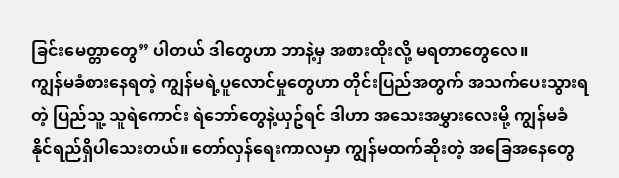ခြင်းမေတ္တာတွေ” ပါတယ် ဒါတွေဟာ ဘာနဲ့မှ အစားထိုးလို့ မရတာတွေလေ။
ကျွန်မခံစားနေရတဲ့ ကျွန်မရဲ့ပူလောင်မှုတွေဟာ တိုင်းပြည်အတွက် အသက်ပေးသွားရတဲ့ ပြည်သူ့ သူရဲကောင်း ရဲဘော်တွေနဲ့ယှဥ်ရင် ဒါဟာ အသေးအမွှားလေးမို့ ကျွန်မခံနိုင်ရည်ရှိပါသေးတယ်။ တော်လှန်ရေးကာလမှာ ကျွန်မထက်ဆိုးတဲ့ အခြေအနေတွေ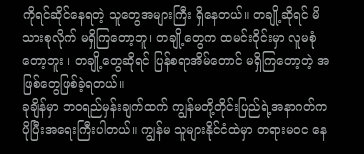ကိုရင်ဆိုင်နေရတဲ့ သူတွေအများကြီး ရှိနေတယ်။ တချို့ဆိုရင် မိသားစုလိုက် မရှိကြတော့ဘူ၊ တချို့တွေက ထမင်းဝိုင်းမှာ လူမစုံတော့ဘူး ၊ တချို့တွေဆိုရင် ပြန်စရာအိမ်တောင် မရှိကြတော့တဲ့ အဖြစ်တွေဖြစ်ခဲ့ရတယ်။
ခုချိန်မှာ ဘဝရည်မှန်းချက်ထက် ကျွန်မတို့တိုင်းပြည်ရဲ့အနာဂတ်က ပိုပြီးအရေးကြီးပါတယ်။ ကျွန်မ သူများနိုင်ငံထဲမှာ တရားမဝင နေ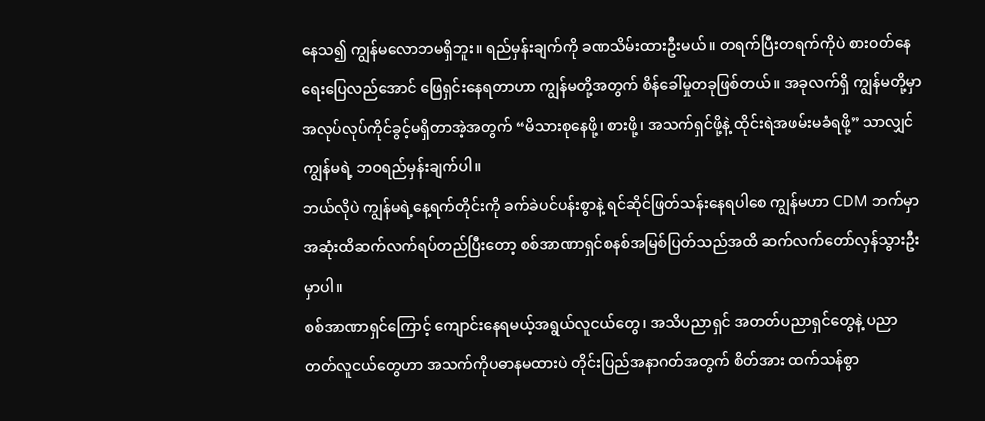နေသ၍ ကျွန်မလောဘမရှိဘူး။ ရည်မှန်းချက်ကို ခဏသိမ်းထားဦးမယ်။ တရက်ပြီးတရက်ကိုပဲ စားဝတ်နေရေးပြေလည်အောင် ဖြေရှင်းနေရတာဟာ ကျွန်မတို့အတွက် စိန်ခေါ်မှုတခုဖြစ်တယ်။ အခုလက်ရှိ ကျွန်မတို့မှာ အလုပ်လုပ်ကိုင်ခွင့်မရှိတာအဲ့အတွက် “မိသားစုနေဖို့၊ စားဖို့၊ အသက်ရှင်ဖို့နဲ့ ထိုင်းရဲအဖမ်းမခံရဖို့” သာလျှင် ကျွန်မရဲ့ ဘဝရည်မှန်းချက်ပါ။
ဘယ်လိုပဲ ကျွန်မရဲ့နေ့ရက်တိုင်းကို ခက်ခဲပင်ပန်းစွာနဲ့ ရင်ဆိုင်ဖြတ်သန်းနေရပါစေ ကျွန်မဟာ CDM ဘက်မှာ အဆုံးထိဆက်လက်ရပ်တည်ပြီးတော့ စစ်အာဏာရှင်စနစ်အမြစ်ပြတ်သည်အထိ ဆက်လက်တော်လှန်သွားဦးမှာပါ။
စစ်အာဏာရှင်ကြောင့် ကျောင်းနေရမယ့်အရွယ်လူငယ်တွေ၊ အသိပညာရှင် အတတ်ပညာရှင်တွေနဲ့ ပညာတတ်လူငယ်တွေဟာ အသက်ကိုပဓာနမထားပဲ တိုင်းပြည်အနာဂတ်အတွက် စိတ်အား ထက်သန်စွာ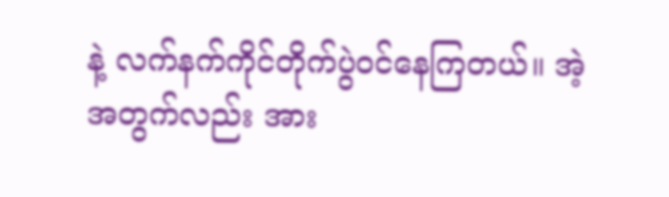နဲ့ လက်နက်ကိုင်တိုက်ပွဲဝင်နေကြတယ်။ အဲ့အတွက်လည်း အား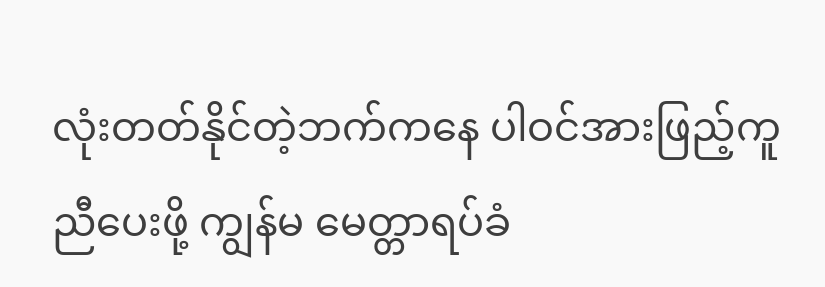လုံးတတ်နိုင်တဲ့ဘက်ကနေ ပါဝင်အားဖြည့်ကူညီပေးဖို့ ကျွန်မ မေတ္တာရပ်ခံ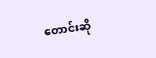တောင်းဆို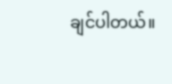ချင်ပါတယ်။